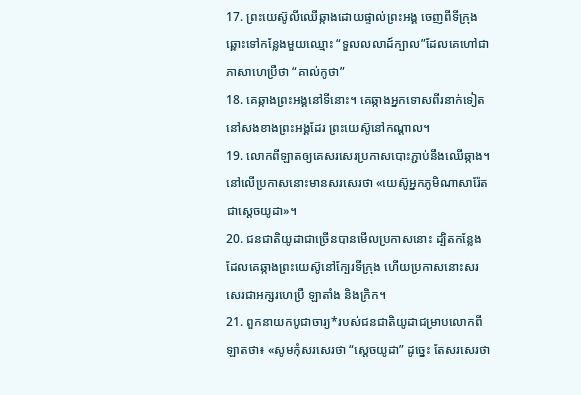17. ព្រះយេស៊ូលីឈើឆ្កាងដោយផ្ទាល់ព្រះអង្គ ចេញពីទីក្រុងឆ្ពោះទៅកន្លែងមួយឈ្មោះ “ទួលលលាដ៍ក្បាល”ដែលគេហៅជាភាសាហេប្រឺថា “គាល់កូថា”
18. គេឆ្កាងព្រះអង្គនៅទីនោះ។ គេឆ្កាងអ្នកទោសពីរនាក់ទៀតនៅសងខាងព្រះអង្គដែរ ព្រះយេស៊ូនៅកណ្ដាល។
19. លោកពីឡាតឲ្យគេសរសេរប្រកាសបោះភ្ជាប់នឹងឈើឆ្កាង។ នៅលើប្រកាសនោះមានសរសេរថា «យេស៊ូអ្នកភូមិណាសារ៉ែតជាស្ដេចយូដា»។
20. ជនជាតិយូដាជាច្រើនបានមើលប្រកាសនោះ ដ្បិតកន្លែងដែលគេឆ្កាងព្រះយេស៊ូនៅក្បែរទីក្រុង ហើយប្រកាសនោះសរសេរជាអក្សរហេប្រឺ ឡាតាំង និងក្រិក។
21. ពួកនាយកបូជាចារ្យ*របស់ជនជាតិយូដាជម្រាបលោកពីឡាតថា៖ «សូមកុំសរសេរថា “ស្ដេចយូដា” ដូច្នេះ តែសរសេរថា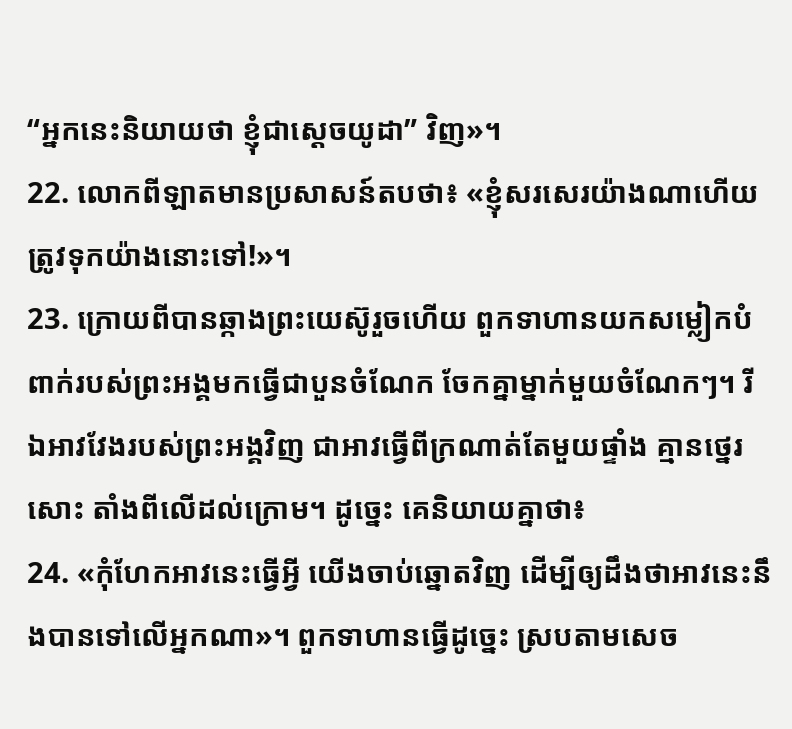“អ្នកនេះនិយាយថា ខ្ញុំជាស្ដេចយូដា” វិញ»។
22. លោកពីឡាតមានប្រសាសន៍តបថា៖ «ខ្ញុំសរសេរយ៉ាងណាហើយ ត្រូវទុកយ៉ាងនោះទៅ!»។
23. ក្រោយពីបានឆ្កាងព្រះយេស៊ូរួចហើយ ពួកទាហានយកសម្លៀកបំពាក់របស់ព្រះអង្គមកធ្វើជាបួនចំណែក ចែកគ្នាម្នាក់មួយចំណែកៗ។ រីឯអាវវែងរបស់ព្រះអង្គវិញ ជាអាវធ្វើពីក្រណាត់តែមួយផ្ទាំង គ្មានថ្នេរសោះ តាំងពីលើដល់ក្រោម។ ដូច្នេះ គេនិយាយគ្នាថា៖
24. «កុំហែកអាវនេះធ្វើអ្វី យើងចាប់ឆ្នោតវិញ ដើម្បីឲ្យដឹងថាអាវនេះនឹងបានទៅលើអ្នកណា»។ ពួកទាហានធ្វើដូច្នេះ ស្របតាមសេច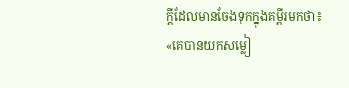ក្ដីដែលមានចែងទុកក្នុងគម្ពីរមកថា៖ «គេបានយកសម្លៀ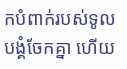កបំពាក់របស់ទូលបង្គំចែកគ្នា ហើយ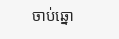ចាប់ឆ្នោ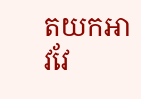តយកអាវវែ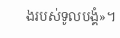ងរបស់ទូលបង្គំ»។